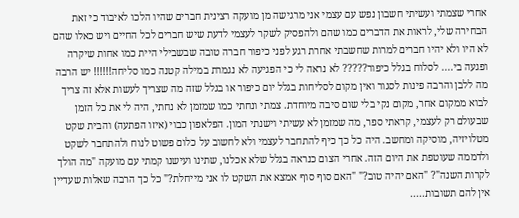אחרי שצמתי ועשיתי חשבון נפש עם עצמי אני מרגישה מן מועקה רצינית חברים שהיו הלכו לאיבוד כי זאת הבחירה שלי, לראות את הדברים כמו שהם ולהפסיק לשקר לעצמי לדעת שיש חברים לכל החיים ויש כאלו שהם לא היו ולא יהיו חברים למרות שחשבתי אחרת רגע לפני כיפור חברה טובה שבשבילי היית כמו אחות שיקרה ופגעה בי.... לסלוח בגלל כיפור????? לא נראה לי כי הפגיעה לא נגמרת במילה קטנה כמו סליחה!!!!!! יש הרבה מה ללבן והרבה פינות לסגור ואין מקום לסליחות בגלל יום כיפור או בגלל שזה מה שצריך לעשות אלא זה צריך לבוא ממקום אחר, מקום נקי בלי שום סיבה מיוחדת. צמתי ונחתי כמו שמזמן לא נחתי, היה לי את כל הזמן שבעולם רק לעצמי, קראתי ספר, מה שמזמן לא עשיתי וישנתי המון. הפלאפון כבוי (איזו הפתעה) והבית שקט מטלויזיה, מוסיקה ומחשב. היה כל כך כיף להתחבר לעצמי ולא לחשוב על כלום פשוט לנוח ולהתחבר לשקט ולדממה שעוטפת את היום הזה. אחרי הצום כנראה בגלל שלא אכלנו, שתינו ועישנו קמתי עם מועקה "מה הולך לקרות השנה"? "האם יהיה טוב?" "האם סוף סוף אמצא את השקט לו אני מייחלת?" כל כך הרבה שאלות שעדיין אין להם תשובות.....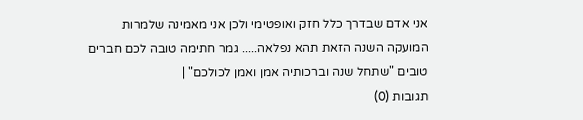אני אדם שבדרך כלל חזק ואופטימי ולכן אני מאמינה שלמרות המועקה השנה הזאת תהא נפלאה..... גמר חתימה טובה לכם חברים טובים "שתחל שנה וברכותיה אמן ואמן לכולכם" |
תגובות (0)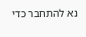נא להתחבר כדי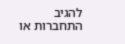להגיב
התחברות או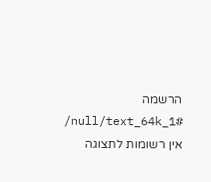הרשמה
/null/text_64k_1#
אין רשומות לתצוגה